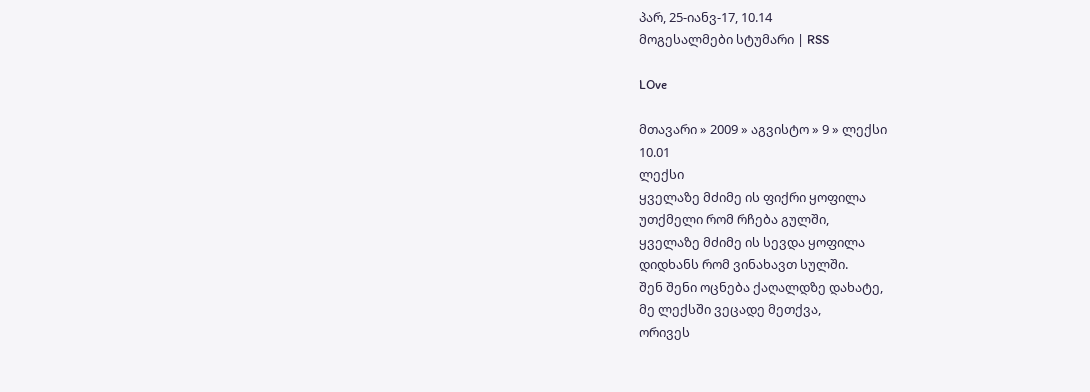პარ, 25-იანვ-17, 10.14
მოგესალმები სტუმარი | RSS

LOve

მთავარი » 2009 » აგვისტო » 9 » ლექსი
10.01
ლექსი
ყველაზე მძიმე ის ფიქრი ყოფილა
უთქმელი რომ რჩება გულში,
ყველაზე მძიმე ის სევდა ყოფილა
დიდხანს რომ ვინახავთ სულში.
შენ შენი ოცნება ქაღალდზე დახატე,
მე ლექსში ვეცადე მეთქვა,
ორივეს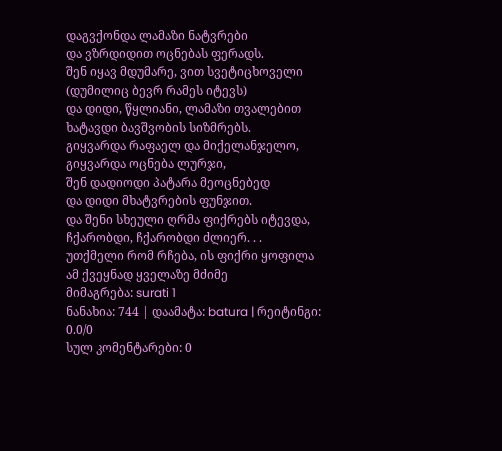დაგვქონდა ლამაზი ნატვრები
და ვზრდიდით ოცნებას ფერადს.
შენ იყავ მდუმარე, ვით სვეტიცხოველი
(დუმილიც ბევრ რამეს იტევს)
და დიდი, წყლიანი, ლამაზი თვალებით
ხატავდი ბავშვობის სიზმრებს.
გიყვარდა რაფაელ და მიქელანჯელო,
გიყვარდა ოცნება ლურჯი,
შენ დადიოდი პატარა მეოცნებედ
და დიდი მხატვრების ფუნჯით.
და შენი სხეული ღრმა ფიქრებს იტევდა,
ჩქარობდი, ჩქარობდი ძლიერ. . .
უთქმელი რომ რჩება, ის ფიქრი ყოფილა
ამ ქვეყნად ყველაზე მძიმე
მიმაგრება: surati 1
ნანახია: 744 | დაამატა: batura | რეიტინგი: 0.0/0
სულ კომენტარები: 0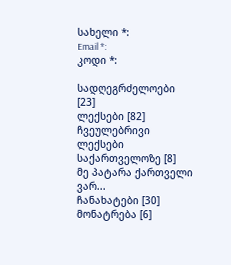სახელი *:
Email *:
კოდი *:

სადღეგრძელოები [23]
ლექსები [82]
ჩვეულებრივი
ლექსები საქართველოზე [8]
მე პატარა ქართველი ვარ...
ჩანახატები [30]
მონატრება [6]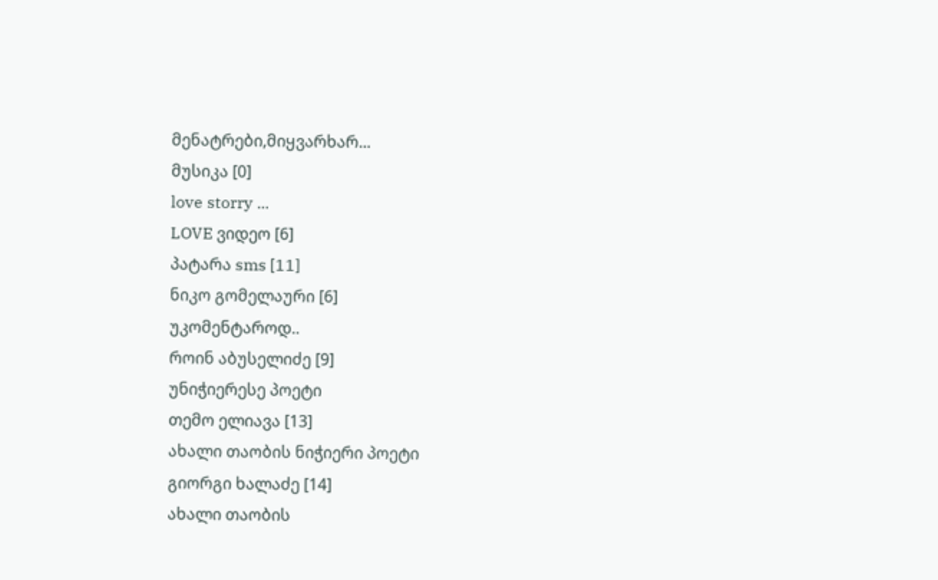მენატრები,მიყვარხარ...
მუსიკა [0]
love storry ...
LOVE ვიდეო [6]
პატარა sms [11]
ნიკო გომელაური [6]
უკომენტაროდ..
როინ აბუსელიძე [9]
უნიჭიერესე პოეტი
თემო ელიავა [13]
ახალი თაობის ნიჭიერი პოეტი
გიორგი ხალაძე [14]
ახალი თაობის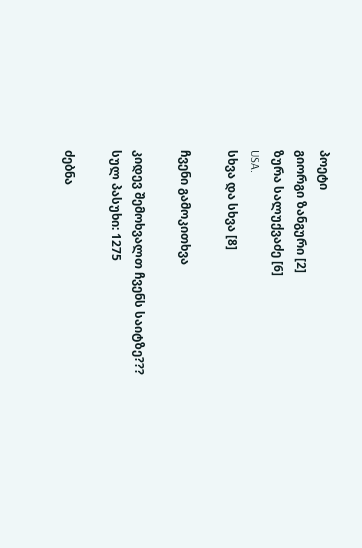პოეტი
გიორგი ზანგური [2]
ზურა სალუქვაძე [6]
USA.
სხვა და სხვა [8]

ჩვენი გამოკითხვა

კიდევ შემოხვალთ ჩვენს საიტზე???
სულ პასუხი: 1275

ძებნა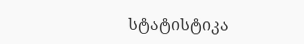სტატისტიკა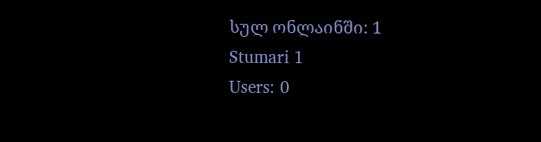სულ ონლაინში: 1
Stumari 1
Users: 0